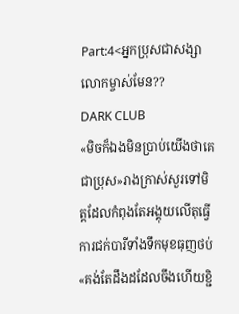Part:4<អ្នកប្រុសជាសង្សាលោកម្ចាស់មែន??
DARK CLUB
«មិចក៏ឯងមិនប្រាប់យើងថាគេជាប្រុស»រាងក្រាស់សួរទៅមិត្តដែលកំពុងតែអង្គុយលើតុធ្វើការជក់បារីទាំងទឹកមុខធុញថប់
«គង់តែដឹងដដែលចឹងហើយខ្ជិ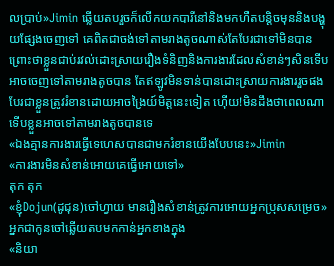លប្រាប់»Jimin ឆ្លើយតបរួចក៏លើកយកបារីនៅនិងមកហឺតបន្តិចមុននិងបង្ហុយផ្សែងចេញទៅ គេពិតជាចង់ទៅតាមរាងតូចណាស់តែបែរជាទៅមិនបានព្រោះថាខ្លួនជាប់រវល់ដោះស្រាយរឿងទំនិញនិងការងារដែលសំខាន់ៗសិនទើបអាចចេញទៅតាមរាងតូចបាន តែឥឡូវមិនទាន់បានដោះស្រាយការងាររួចផងបែរជាខ្លួនត្រូវរំខានដោយអាចង្រៃយ៍មិត្តនេះទៀត ហេុីយ!មិនដឹងថាពេលណាទើបខ្លួនអាចទៅតាមរាងតូចបានទេ
«ឯងគ្មានការងារធ្វើទេហេសបានជាមករំខានយើងបែបនេះ»Jimin
«ការងារមិនសំខាន់អោយគេធ្វើអោយទៅ»
តុក តុក
«ខ្ញុំDojun(ដូជុន)ចៅហ្វាយ មានរឿងសំខាន់ត្រូវការអោយអ្នកប្រុសសម្រេច»អ្នកជាកូនចៅឆ្លើយតបមកកាន់អ្នកខាងក្នុង
«និយា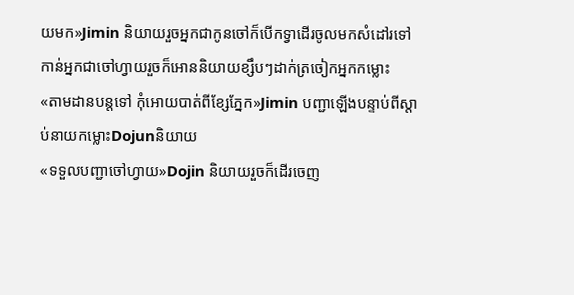យមក»Jimin និយាយរួចអ្នកជាកូនចៅក៏បើកទ្វាដើរចូលមកសំដៅរទៅកាន់អ្នកជាចៅហ្វាយរួចក៏អោននិយាយខ្សឹបៗដាក់ត្រចៀកអ្នកកម្លោះ
«តាមដានបន្តទៅ កុំអោយបាត់ពីខ្សែភ្នែក»Jimin បញ្ជាឡើងបន្ទាប់ពីស្ដាប់នាយកម្លោះDojunនិយាយ
«ទទួលបញ្ជាចៅហ្វាយ»Dojin និយាយរួចក៏ដើរចេញ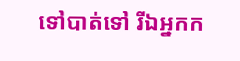ទៅបាត់ទៅ រីឯអ្នកក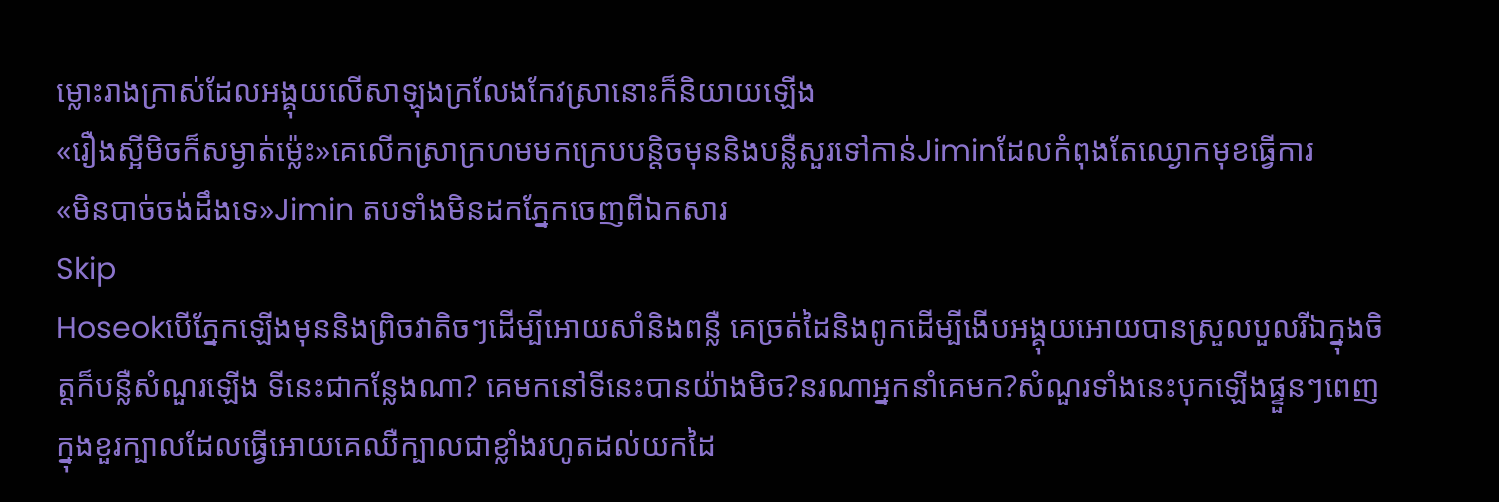ម្លោះរាងក្រាស់ដែលអង្គុយលើសាឡុងក្រលែងកែវស្រានោះក៏និយាយឡើង
«រឿងស្អីមិចក៏សម្ងាត់ម្ល៉េះ»គេលើកស្រាក្រហមមកក្រេបបន្តិចមុននិងបន្លឺសួរទៅកាន់Jiminដែលកំពុងតែឈ្ងោកមុខធ្វើការ
«មិនបាច់ចង់ដឹងទេ»Jimin តបទាំងមិនដកភ្នែកចេញពីឯកសារ
Skip
Hoseokបើភ្នែកឡើងមុននិងព្រិចវាតិចៗដើម្បីអោយសាំនិងពន្លឺ គេច្រត់ដៃនិងពូកដើម្បីងើបអង្គុយអោយបានស្រួលបួលរីឯក្នុងចិត្តក៏បន្លឺសំណួរឡើង ទីនេះជាកន្លែងណា? គេមកនៅទីនេះបានយ៉ាងមិច?នរណាអ្នកនាំគេមក?សំណួរទាំងនេះបុកឡើងផ្ទួនៗពេញក្នុងខួរក្បាលដែលធ្វើអោយគេឈឺក្បាលជាខ្លាំងរហូតដល់យកដៃ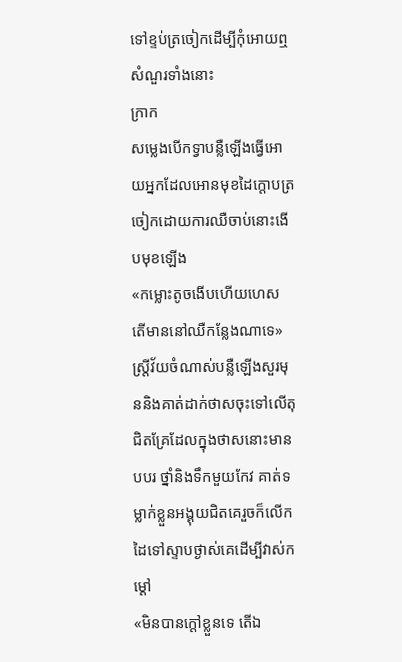ទៅខ្ទប់ត្រចៀកដើម្បីកុំអោយឮសំណួរទាំងនោះ
ក្រាក
សម្លេងបើកទ្វាបន្លឺឡើងធ្វើអោយអ្នកដែលអោនមុខដៃក្ដោបត្រចៀកដោយការឈឺចាប់នោះងើបមុខឡើង
«កម្លោះតូចងើបហើយហេស តើមាននៅឈឺកន្លែងណាទេ»ស្រ្ដីវ័យចំណាស់បន្លឺឡើងសួរមុននិងគាត់ដាក់ថាសចុះទៅលើតុជិតគ្រែដែលក្នុងថាសនោះមានបបរ ថ្នាំនិងទឹកមួយកែវ គាត់ទម្លាក់ខ្លួនអង្គុយជិតគេរួចក៏លើកដៃទៅស្ទាបថ្ងាស់គេដើម្បីវាស់កម្ដៅ
«មិនបានក្ដៅខ្លួនទេ តើឯ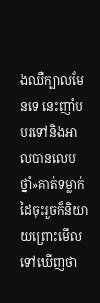ងឈឺក្បាលមែនទេ នេះញាំបបរទៅនិងអាលបានលេបថ្នាំ»គាត់ទម្លាក់ដៃចុះរួចក៏និយាយព្រោះមើលទៅឃើញថា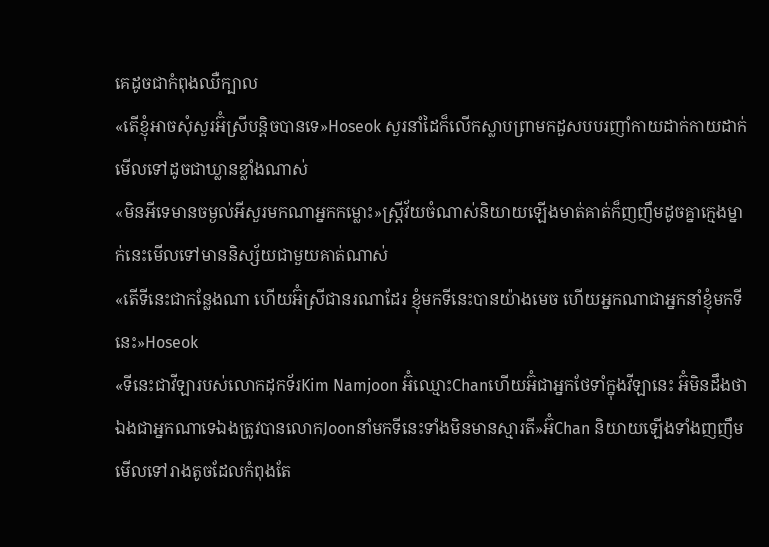គេដូចជាកំពុងឈឺក្បាល
«តើខ្ញុំអាចសុំសួរអ៊ំស្រីបន្តិចបានទេ»Hoseok សួរនាំដៃក៏លើកស្លាបព្រាមកដួសបបរញាំកាយដាក់កាយដាក់មើលទៅដូចជាឃ្លានខ្លាំងណាស់
«មិនអីទេមានចម្ងល់អីសួរមកណាអ្នកកម្លោះ»ស្រ្តីវ័យចំណាស់និយាយឡើងមាត់គាត់ក៏ញញឹមដូចគ្នាក្មេងម្នាក់នេះមើលទៅមាននិស្ស័យជាមួយគាត់ណាស់
«តើទីនេះជាកន្លែងណា ហើយអ៊ំស្រីជានរណាដែរ ខ្ញុំមកទីនេះបានយ៉ាងមេច ហើយអ្នកណាជាអ្នកនាំខ្ញុំមកទីនេះ»Hoseok
«ទីនេះជាវីឡារបស់លោកដុកទ័រKim Namjoon អ៊ំឈ្មោះChanហើយអ៊ំជាអ្នកថែទាំក្នុងវីឡានេះ អ៊ំមិនដឹងថាឯងជាអ្នកណាទេឯងត្រូវបានលោកJoonនាំមកទីនេះទាំងមិនមានស្មារតី»អ៊ំChan និយាយឡើងទាំងញញឹមមើលទៅរាងតូចដែលកំពុងតែ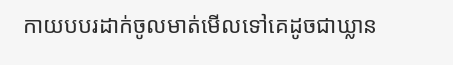កាយបបរដាក់ចូលមាត់មើលទៅគេដូចជាឃ្លាន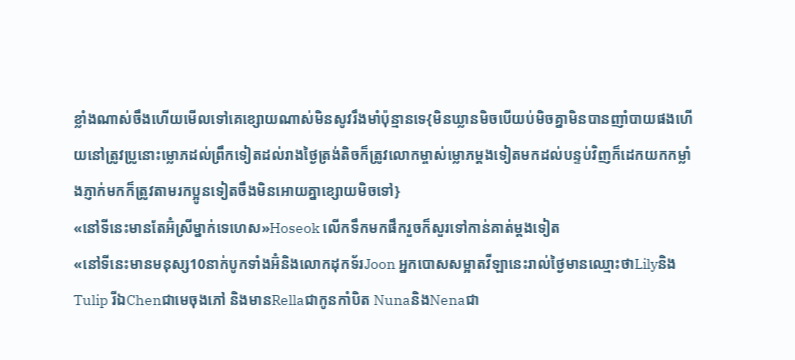ខ្លាំងណាស់ចឹងហើយមើលទៅគេខ្សោយណាស់មិនសូវរឹងមាំប៉ុន្មានទេ{មិនឃ្លានមិចបើយប់មិចគ្នាមិនបានញាំបាយផងហើយនៅត្រូវប្រូនោះម្លោភដល់ព្រឹកទៀតដល់រាងថ្ងៃត្រង់តិចក៏ត្រូវលោកម្ចាស់ម្លោភម្ដងទៀតមកដល់បន្ទប់វិញក៏ដេកយកកម្លាំងភ្ញាក់មកក៏ត្រូវតាមរកប្អូនទៀតចឹងមិនអោយគ្នាខ្សោយមិចទៅ}
«នៅទីនេះមានតែអ៊ំស្រីម្នាក់ទេហេស»Hoseok លើកទឹកមកផឹករួចក៏សួរទៅកាន់គាត់ម្ដងទៀត
«នៅទីនេះមានមនុស្ស10នាក់បូកទាំងអ៊ំនិងលោកដុកទ័រJoon អ្នកបោសសម្អាតវីឡានេះរាល់ថ្ងៃមានឈ្មោះថាLilyនិងTulip រីឯChenជាមេចុងភៅ និងមានRellaជាកូនកាំបិត NunaនិងNenaជា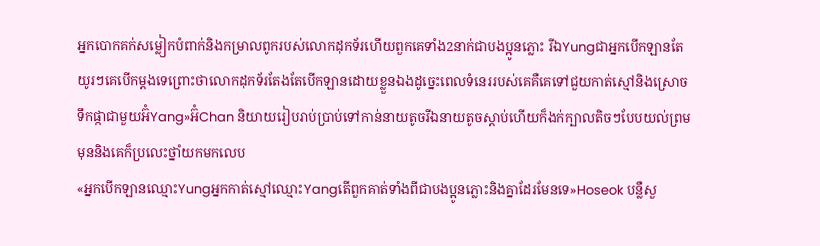អ្នកបោកគក់សម្លៀកបំពាក់និងកម្រាលពូករបស់លោកដុកទ័រហើយពួកគេទាំង2នាក់ជាបងប្អូនភ្លោះ រីឯYungជាអ្នកបើកឡានតែយូរៗគេបើកម្ដងទេព្រោះថាលោកដុកទ័រតែងតែបើកឡានដោយខ្លួនឯងដូច្នេះពេលទំនេររបស់គេគឺគេទៅជួយកាត់ស្មៅនិងស្រោចទឹកផ្កាជាមួយអ៊ំYang»អ៊ំChan និយាយរៀបរាប់ប្រាប់ទៅកាន់នាយតូចរីឯនាយតូចស្ដាប់ហើយក៏ងក់ក្បាលតិចៗបែបយល់ព្រមមុននិងគេក៏ប្រលេះថ្នាំយកមកលេប
«អ្នកបើកឡានឈ្មោះYungអ្នកកាត់ស្មៅឈ្មោះYangតើពួកគាត់ទាំងពីជាបងប្អូនភ្លោះនិងគ្នាដែរមែនទេ»Hoseok បន្លឺសួ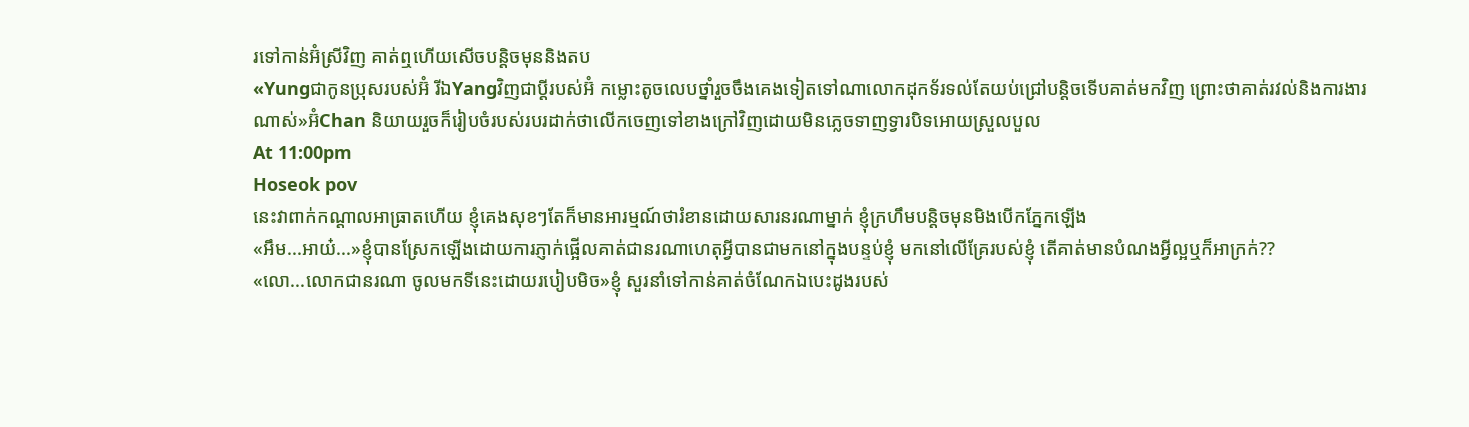រទៅកាន់អ៊ំស្រីវិញ គាត់ឮហើយសើចបន្តិចមុននិងតប
«Yungជាកូនប្រុសរបស់អ៊ំ រីឯYangវិញជាប្ដីរបស់អ៊ំ កម្លោះតូចលេបថ្នាំរួចចឹងគេងទៀតទៅណាលោកដុកទ័រទល់តែយប់ជ្រៅបន្តិចទើបគាត់មកវិញ ព្រោះថាគាត់រវល់និងការងារណាស់»អ៊ំChan និយាយរួចក៏រៀបចំរបស់របរដាក់ថាលើកចេញទៅខាងក្រៅវិញដោយមិនភ្លេចទាញទ្វារបិទអោយស្រួលបួល
At 11:00pm
Hoseok pov
នេះវាពាក់កណ្ដាលអាធ្រាតហើយ ខ្ញុំគេងសុខៗតែក៏មានអារម្មណ៍ថារំខានដោយសារនរណាម្នាក់ ខ្ញុំក្រហឹមបន្តិចមុនមិងបើកភ្នែកឡើង
«អឹម...អាយ៎...»ខ្ញុំបានស្រែកឡើងដោយការភ្ញាក់ផ្អើលគាត់ជានរណាហេតុអ្វីបានជាមកនៅក្នុងបន្ទប់ខ្ញុំ មកនៅលើគ្រែរបស់ខ្ញុំ តើគាត់មានបំណងអ្វីល្អឬក៏អាក្រក់??
«លោ...លោកជានរណា ចូលមកទីនេះដោយរបៀបមិច»ខ្ញុំ សួរនាំទៅកាន់គាត់ចំណែកឯបេះដូងរបស់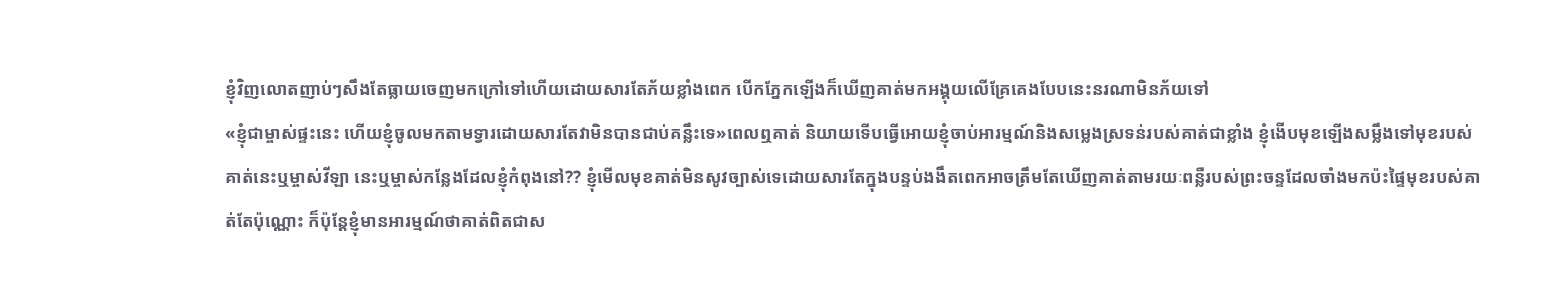ខ្ញុំវិញលោតញាប់ៗសឹងតែធ្លាយចេញមកក្រៅទៅហើយដោយសារតែភ័យខ្លាំងពេក បើកភ្នែកឡើងក៏ឃើញគាត់មកអង្គុយលើគ្រែគេងបែបនេះនរណាមិនភ័យទៅ
«ខ្ញុំជាម្ចាស់ផ្ទះនេះ ហើយខ្ញុំចូលមកតាមទ្វារដោយសារតែវាមិនបានជាប់គន្លឹះទេ»ពេលឮគាត់ និយាយទើបធ្វើអោយខ្ញុំចាប់អារម្មណ៍និងសម្លេងស្រទន់របស់គាត់ជាខ្លាំង ខ្ញុំងើបមុខឡើងសម្លឹងទៅមុខរបស់គាត់នេះឬម្ចាស់វីឡា នេះឬម្ចាស់កន្លែងដែលខ្ញុំកំពុងនៅ?? ខ្ញុំមើលមុខគាត់មិនសូវច្បាស់ទេដោយសារតែក្នុងបន្ទប់ងងឹតពេកអាចត្រឹមតែឃើញគាត់តាមរយៈពន្លឺរបស់ព្រះចន្ទដែលចាំងមកប៉ះផ្ទៃមុខរបស់គាត់តែប៉ុណ្ណោះ ក៏ប៉ុន្តែខ្ញុំមានអារម្មណ៍ថាគាត់ពិតជាស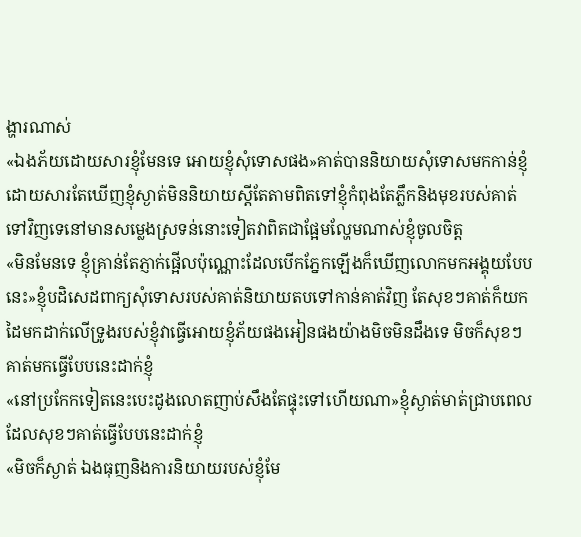ង្ហារណាស់
«ឯងភ័យដោយសារខ្ញុំមែនទេ អោយខ្ញុំសុំទោសផង»គាត់បាននិយាយសុំទោសមកកាន់ខ្ញុំដោយសារតែឃើញខ្ញុំស្ងាត់មិននិយាយស្ដីតែតាមពិតទៅខ្ញុំកំពុងតែភ្លឹកនិងមុខរបស់គាត់ទៅវិញទេនៅមានសម្លេងស្រទន់នោះទៀតវាពិតជាផ្អែមល្ហែមណាស់ខ្ញុំចូលចិត្ត
«មិនមែនទេ ខ្ញុំគ្រាន់តែភ្ញាក់ផ្អើលប៉ុណ្ណោះដែលបើកភ្នែកឡើងក៏ឃើញលោកមកអង្គុយបែបនេះ»ខ្ញុំបដិសេដពាក្យសុំទោសរបស់គាត់និយាយតបទៅកាន់គាត់វិញ តែសុខៗគាត់ក៏យកដៃមកដាក់លើទ្រូងរបស់ខ្ញុំវាធ្វើអោយខ្ញុំភ័យផងអៀនផងយ៉ាងមិចមិនដឹងទេ មិចក៏សុខៗគាត់មកធ្វើបែបនេះដាក់ខ្ញុំ
«នៅប្រកែកទៀតនេះបេះដូងលោតញាប់សឹងតែផ្ទុះទៅហើយណា»ខ្ញុំស្ងាត់មាត់ជ្រាបពេលដែលសុខៗគាត់ធ្វើបែបនេះដាក់ខ្ញុំ
«មិចក៏ស្ងាត់ ឯងធុញនិងការនិយាយរបស់ខ្ញុំមែ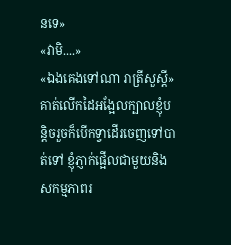នទេ»
«វាមិ....»
«ឯងគេងទៅណា រាត្រីសួស្ដី»គាត់លើកដៃអង្អែលក្បាលខ្ញុំបន្តិចរួចក៏បើកទ្វាដើរចេញទៅបាត់ទៅ ខ្ញុំភ្ញាក់ផ្អើលជាមួយនិងសកម្មភាពរ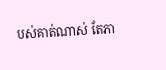បស់គាត់ណាស់ តែភា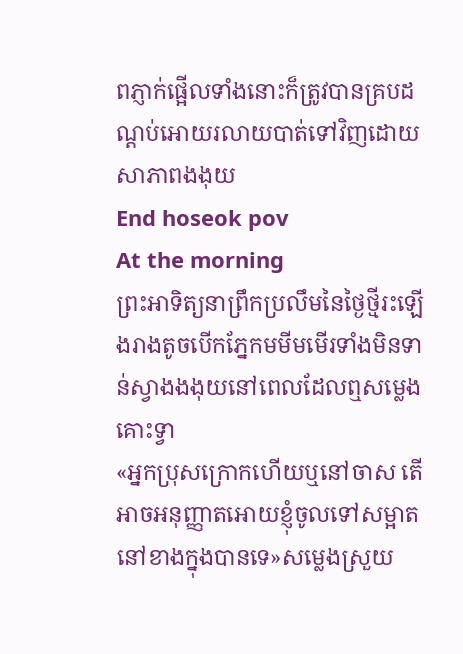ពភ្ញាក់ផ្អើលទាំងនោះក៏ត្រូវបានគ្របដណ្ដប់អោយរលាយបាត់ទៅវិញដោយសាភាពងងុយ
End hoseok pov
At the morning
ព្រះអាទិត្យនាព្រឹកប្រលឹមនៃថ្ងៃថ្មីរះឡើងរាងតូចបើកភ្នែកមមីមមើរទាំងមិនទាន់ស្វាងងងុយនៅពេលដែលឮសម្លេងគោះទ្វា
«អ្នកប្រុសក្រោកហើយឬនៅចាស តើអាចអនុញ្ញាតអោយខ្ញុំចូលទៅសម្អាតនៅខាងក្នុងបានទេ»សម្លេងស្រួយ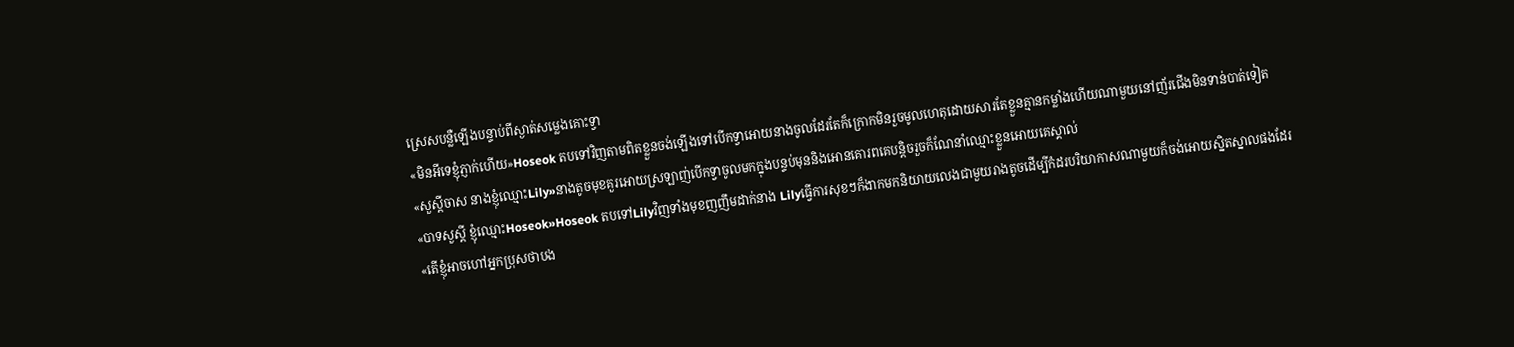ស្រេសបន្លឺឡើងបន្ទាប់ពីស្ងាត់សម្លេងគោះទ្វា
«មិនអីទេខ្ញុំភ្ញាក់ហើយ»Hoseok តបទៅវិញតាមពិតខ្លួនចង់ឡើងទៅបើកទ្វាអោយនាងចូលដែរតែក៏ក្រោកមិនរួចមូលហេតុដោយសារតែខ្លួនគ្មានកម្លាំងហើយណាមួយនៅញ័រជើងមិនទាន់បាត់ទៀត
«សួស្ដីចាស នាងខ្ញុំឈ្មោះLily»នាងតូចមុខគួរអោយស្រឡាញ់បើកទ្វាចូលមកក្នុងបន្ទប់មុននិងអោនគោរពគេបន្តិចរួចក៏ណែនាំឈ្មោះខ្លួនអោយគេស្គាល់
«បាទសួស្ដី ខ្ញុំឈ្មោះHoseok»Hoseok តបទៅLilyវិញទាំងមុខញញឹមដាក់នាង Lilyធ្វើការសុខៗក៏ងាកមកនិយាយលេងជាមួយរាងតូចដើម្បីកំដរបរិយាកាសណាមួយក៏ចង់អោយស្និតស្នាលផងដែរ
«តើខ្ញុំអាចហៅអ្នកប្រុសថាបង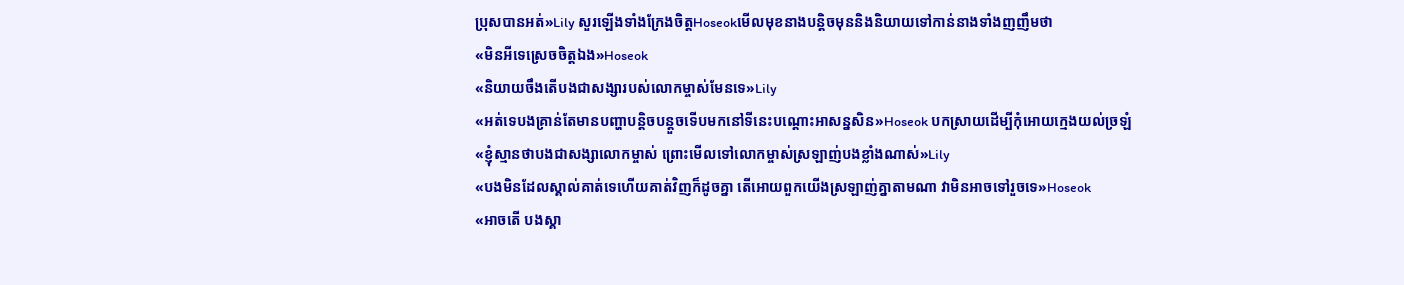ប្រុសបានអត់»Lily សួរឡើងទាំងក្រែងចិត្តHoseokមើលមុខនាងបន្តិចមុននិងនិយាយទៅកាន់នាងទាំងញញឹមថា
«មិនអីទេស្រេចចិត្តឯង»Hoseok
«និយាយចឹងតើបងជាសង្សារបស់លោកម្ចាស់មែនទេ»Lily
«អត់ទេបងគ្រាន់តែមានបញ្ហាបន្តិចបន្តួចទើបមកនៅទីនេះបណ្ដោះអាសន្នសិន»Hoseok បកស្រាយដើម្បីកុំអោយក្មេងយល់ច្រឡំ
«ខ្ញុំស្មានថាបងជាសង្សាលោកម្ចាស់ ព្រោះមើលទៅលោកម្ចាស់ស្រឡាញ់បងខ្លាំងណាស់»Lily
«បងមិនដែលស្គាល់គាត់ទេហើយគាត់វិញក៏ដូចគ្នា តើអោយពួកយើងស្រឡាញ់គ្នាតាមណា វាមិនអាចទៅរួចទេ»Hoseok
«អាចតើ បងស្គា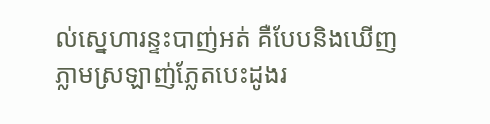ល់ស្នេហារន្ទះបាញ់អត់ គឺបែបនិងឃើញភ្លាមស្រឡាញ់ភ្លែតបេះដូងរ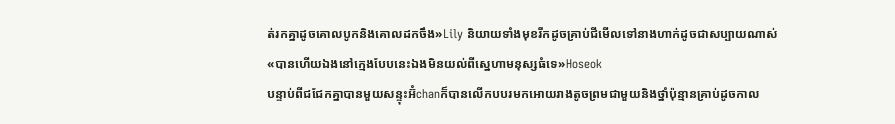ត់រកគ្នាដូចគោលបូកនិងគោលដកចឹង»Lily និយាយទាំងមុខរីកដូចគ្រាប់ជីមើលទៅនាងហាក់ដូចជាសប្បាយណាស់
«បានហើយឯងនៅក្មេងបែបនេះឯងមិនយល់ពីស្នេហាមនុស្សធំទេ»Hoseok
បន្ទាប់ពីជជែកគ្នាបានមួយសន្ទុះអ៊ំchanក៏បានលើកបបរមកអោយរាងតូចព្រមជាមួយនិងថ្នាំប៉ុន្មានគ្រាប់ដូចកាល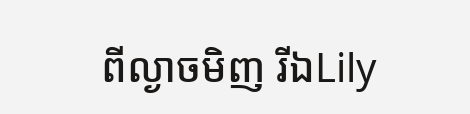ពីល្ងាចមិញ រីឯLily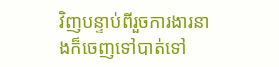វិញបន្ទាប់ពីរួចការងារនាងក៏ចេញទៅបាត់ទៅ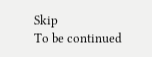Skip
To be continued